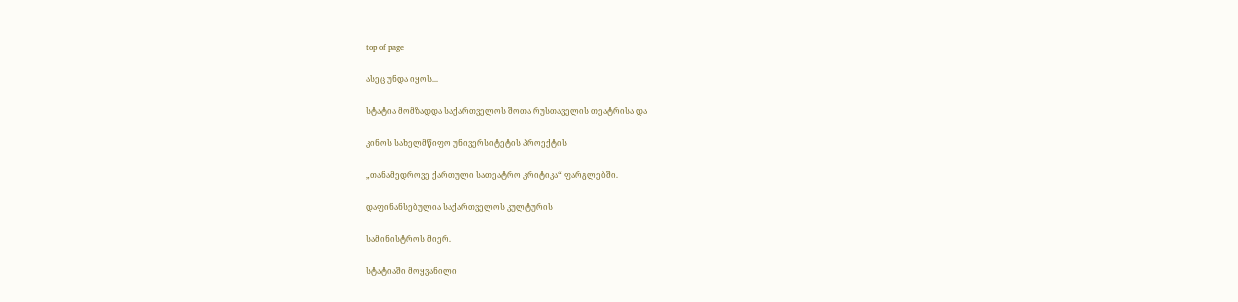top of page

ასეც უნდა იყოს...

სტატია მომზადდა საქართველოს შოთა რუსთაველის თეატრისა და

კინოს სახელმწიფო უნივერსიტეტის პროექტის

„თანამედროვე ქართული სათეატრო კრიტიკა“ ფარგლებში.

დაფინანსებულია საქართველოს კულტურის

სამინისტროს მიერ.

სტატიაში მოყვანილი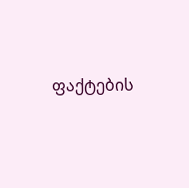ფაქტების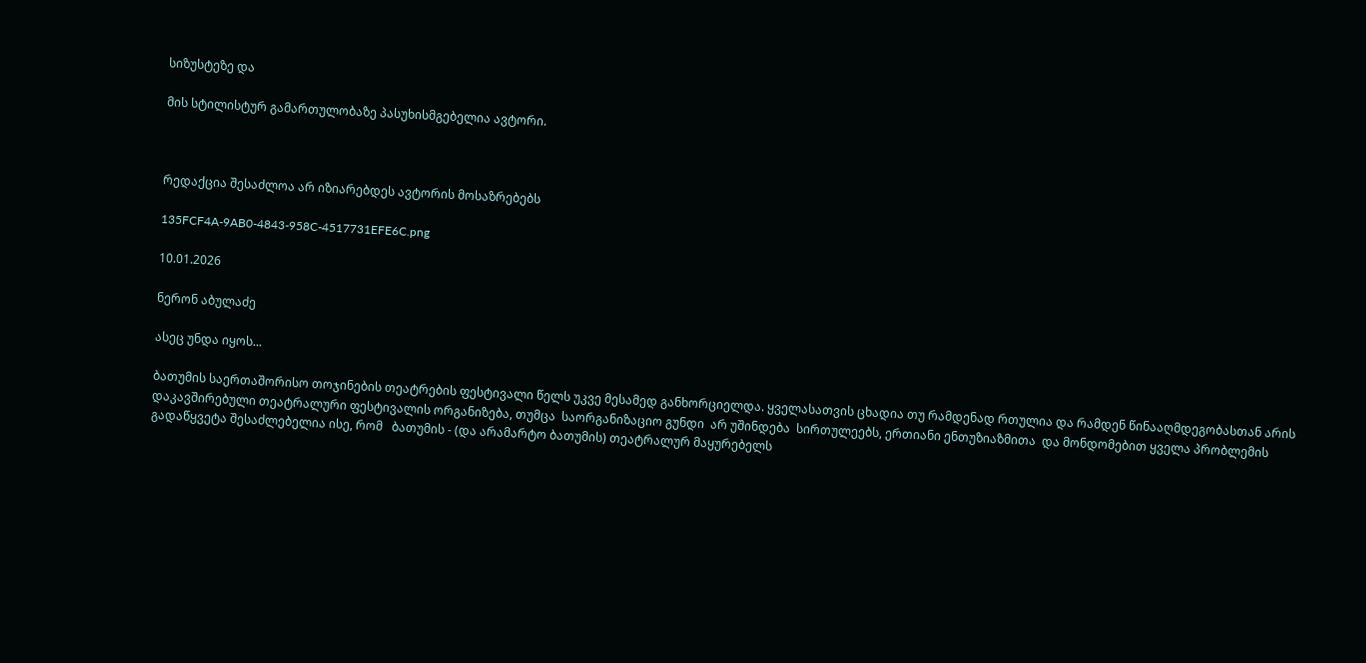სიზუსტეზე და

მის სტილისტურ გამართულობაზე პასუხისმგებელია ავტორი.



რედაქცია შესაძლოა არ იზიარებდეს ავტორის მოსაზრებებს

135FCF4A-9AB0-4843-958C-4517731EFE6C.png

10.01.2026

ნერონ აბულაძე

ასეც უნდა იყოს...

ბათუმის საერთაშორისო თოჯინების თეატრების ფესტივალი წელს უკვე მესამედ განხორციელდა. ყველასათვის ცხადია თუ რამდენად რთულია და რამდენ წინააღმდეგობასთან არის დაკავშირებული თეატრალური ფესტივალის ორგანიზება, თუმცა  საორგანიზაციო გუნდი  არ უშინდება  სირთულეებს, ერთიანი ენთუზიაზმითა  და მონდომებით ყველა პრობლემის გადაწყვეტა შესაძლებელია ისე, რომ   ბათუმის - (და არამარტო ბათუმის) თეატრალურ მაყურებელს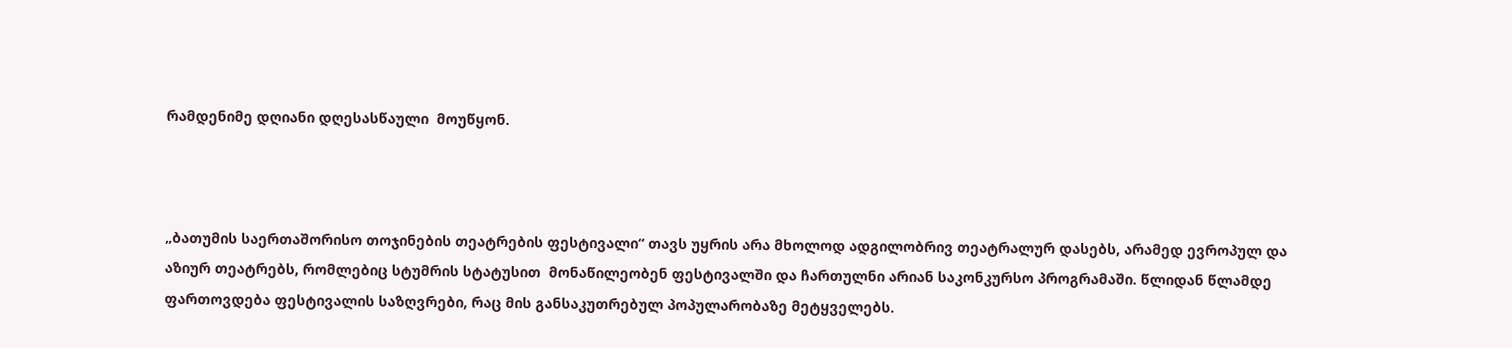რამდენიმე დღიანი დღესასწაული  მოუწყონ.



„ბათუმის საერთაშორისო თოჯინების თეატრების ფესტივალი“ თავს უყრის არა მხოლოდ ადგილობრივ თეატრალურ დასებს, არამედ ევროპულ და აზიურ თეატრებს, რომლებიც სტუმრის სტატუსით  მონაწილეობენ ფესტივალში და ჩართულნი არიან საკონკურსო პროგრამაში. წლიდან წლამდე ფართოვდება ფესტივალის საზღვრები, რაც მის განსაკუთრებულ პოპულარობაზე მეტყველებს.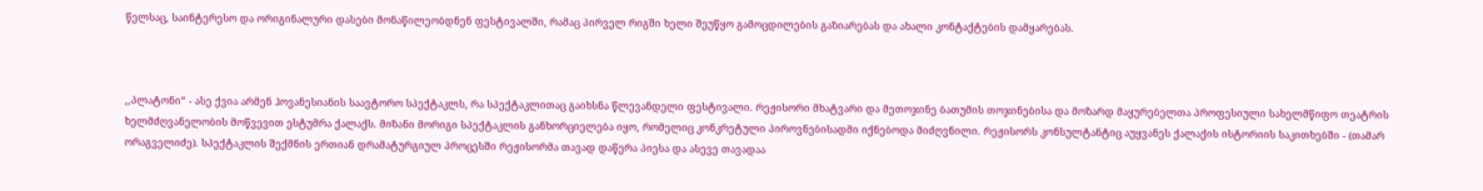წელსაც, საინტერესო და ორიგინალური დასები მონაწილეობდნენ ფესტივალში, რამაც პირველ რიგში ხელი შეუწყო გამოცდილების გაზიარებას და ახალი კონტაქტების დამყარებას.



,,პლატონი“ - ასე ქვია არმენ ჰოვანესიანის საავტორო სპექტაკლს, რა სპექტაკლითაც გაიხსნა წლევანდელი ფესტივალი. რეჟისორი მხატვარი და მეთოჯინე ბათუმის თოჯინებისა და მოზარდ მაყურებელთა პროფესიული სახელმწიფო თეატრის ხელმძღვანელობის მოწვევით ესტუმრა ქალაქს. მიზანი მორიგი სპექტაკლის განხორციელება იყო, რომელიც კონკრეტული პიროვნებისადმი იქნებოდა მიძღვნილი. რეჟისორს კონსულტანტიც აუყვანეს ქალაქის ისტორიის საკითხებში - (თამარ ორაგველიძე). სპექტაკლის შექმნის ერთიან დრამატურგიულ პროცესში რეჟისორმა თავად დაწერა პიესა და ასევე თავადაა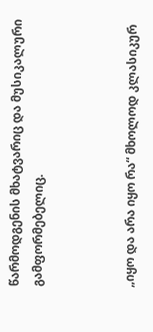წარმოდგენის მხატვარიც და მუსიკალური გამფორმებელიც.



„იყო და არა იყო რა“ მხოლოდ კლასიკურ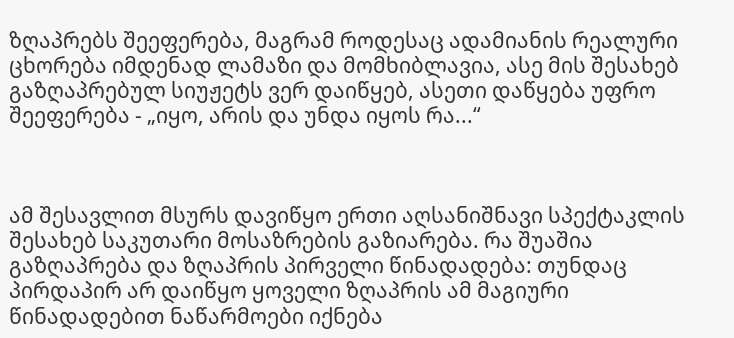ზღაპრებს შეეფერება, მაგრამ როდესაც ადამიანის რეალური ცხორება იმდენად ლამაზი და მომხიბლავია, ასე მის შესახებ გაზღაპრებულ სიუჟეტს ვერ დაიწყებ, ასეთი დაწყება უფრო შეეფერება - „იყო, არის და უნდა იყოს რა...“



ამ შესავლით მსურს დავიწყო ერთი აღსანიშნავი სპექტაკლის შესახებ საკუთარი მოსაზრების გაზიარება. რა შუაშია გაზღაპრება და ზღაპრის პირველი წინადადება: თუნდაც პირდაპირ არ დაიწყო ყოველი ზღაპრის ამ მაგიური წინადადებით ნაწარმოები იქნება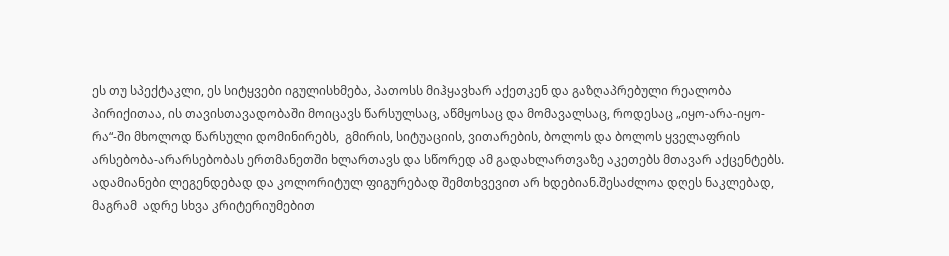ეს თუ სპექტაკლი, ეს სიტყვები იგულისხმება, პათოსს მიჰყავხარ აქეთკენ და გაზღაპრებული რეალობა პირიქითაა, ის თავისთავადობაში მოიცავს წარსულსაც, აწმყოსაც და მომავალსაც, როდესაც „იყო-არა-იყო-რა“-ში მხოლოდ წარსული დომინირებს,  გმირის, სიტუაციის, ვითარების, ბოლოს და ბოლოს ყველაფრის არსებობა-არარსებობას ერთმანეთში ხლართავს და სწორედ ამ გადახლართვაზე აკეთებს მთავარ აქცენტებს. ადამიანები ლეგენდებად და კოლორიტულ ფიგურებად შემთხვევით არ ხდებიან.შესაძლოა დღეს ნაკლებად, მაგრამ  ადრე სხვა კრიტერიუმებით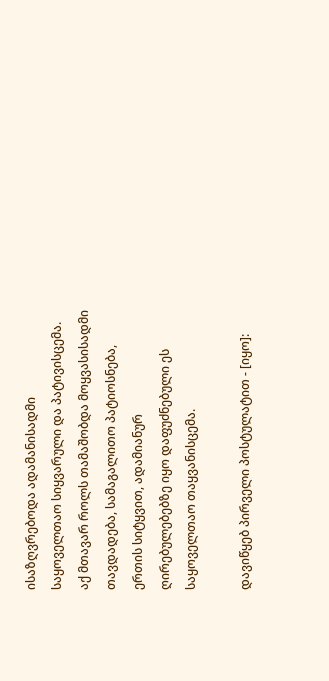ისაზღვრებოდა ადამანისადმი საყოველთაო სიყვარული და პატივისცემა. აქ მთავარ როლს თამაშობდა მოყვასისადმი თავდადება, სამაგალითო პატიოსნება, ერთის სიტყვით, ადამიანურ ღირებულებებზე იყო დაფუძნებული ეს საყოველთაო თაყვანისცემა.

დავიწყებ პირველი პოსტულატით - [იყო]: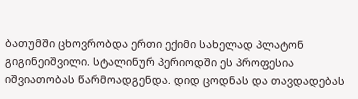ბათუმში ცხოვრობდა ერთი ექიმი სახელად პლატონ გიგინეიშვილი. სტალინურ პერიოდში ეს პროფესია იშვიათობას წარმოადგენდა. დიდ ცოდნას და თავდადებას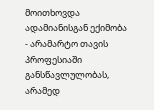მოითხოვდა ადამიანისგან ექიმობა - არამარტო თავის პროფესიაში განსწავლულობას, არამედ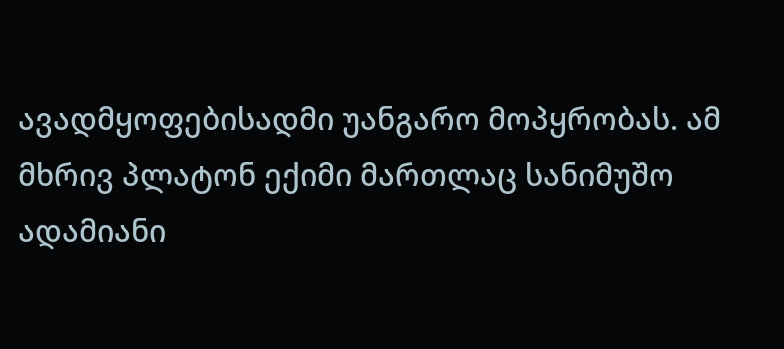ავადმყოფებისადმი უანგარო მოპყრობას. ამ მხრივ პლატონ ექიმი მართლაც სანიმუშო ადამიანი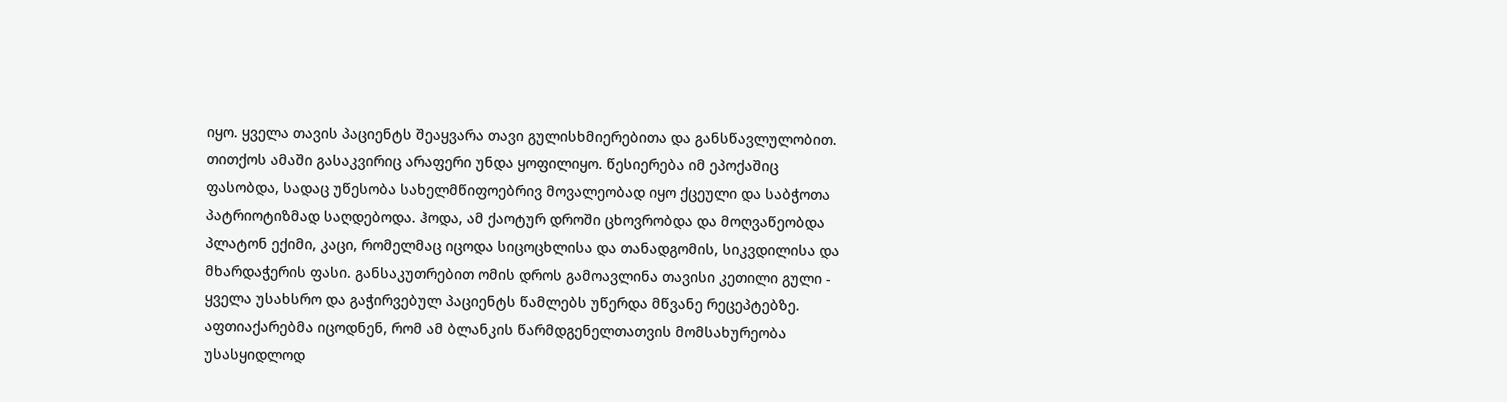იყო. ყველა თავის პაციენტს შეაყვარა თავი გულისხმიერებითა და განსწავლულობით. თითქოს ამაში გასაკვირიც არაფერი უნდა ყოფილიყო. წესიერება იმ ეპოქაშიც ფასობდა, სადაც უწესობა სახელმწიფოებრივ მოვალეობად იყო ქცეული და საბჭოთა პატრიოტიზმად საღდებოდა. ჰოდა, ამ ქაოტურ დროში ცხოვრობდა და მოღვაწეობდა პლატონ ექიმი, კაცი, რომელმაც იცოდა სიცოცხლისა და თანადგომის, სიკვდილისა და მხარდაჭერის ფასი. განსაკუთრებით ომის დროს გამოავლინა თავისი კეთილი გული - ყველა უსახსრო და გაჭირვებულ პაციენტს წამლებს უწერდა მწვანე რეცეპტებზე. აფთიაქარებმა იცოდნენ, რომ ამ ბლანკის წარმდგენელთათვის მომსახურეობა უსასყიდლოდ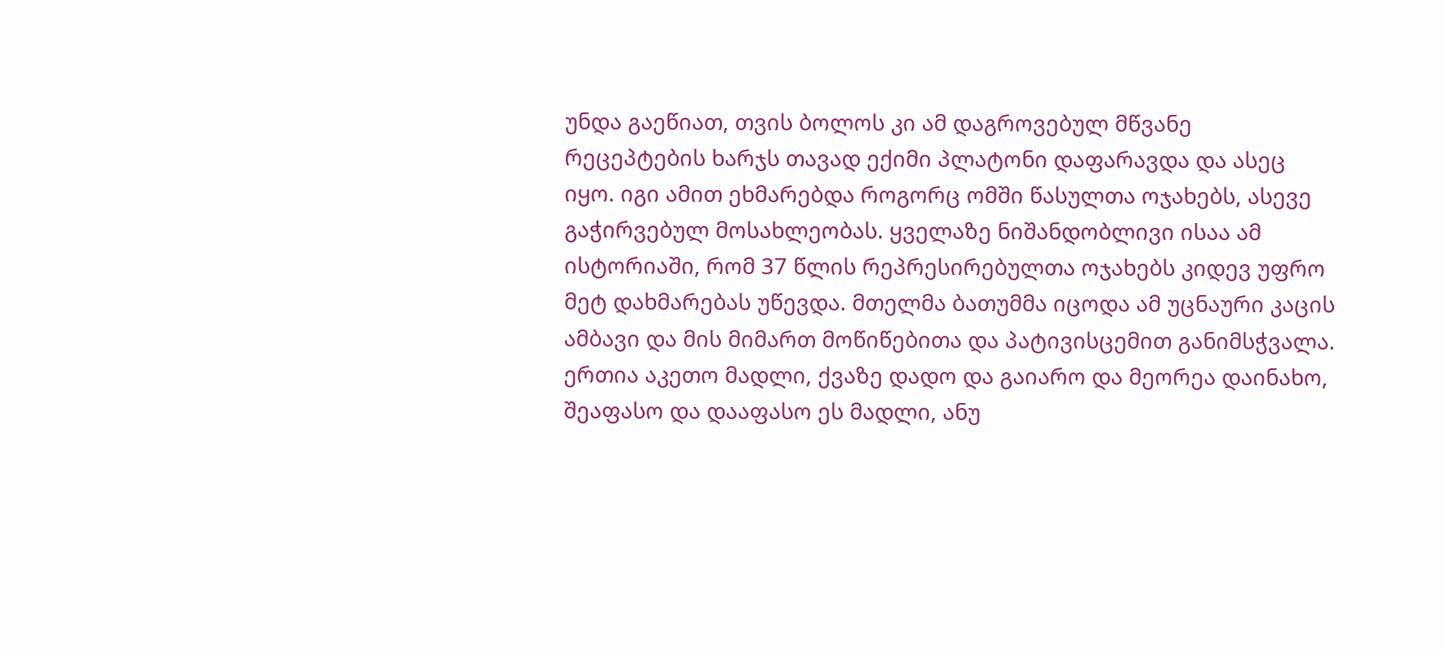უნდა გაეწიათ, თვის ბოლოს კი ამ დაგროვებულ მწვანე რეცეპტების ხარჯს თავად ექიმი პლატონი დაფარავდა და ასეც იყო. იგი ამით ეხმარებდა როგორც ომში წასულთა ოჯახებს, ასევე გაჭირვებულ მოსახლეობას. ყველაზე ნიშანდობლივი ისაა ამ ისტორიაში, რომ 37 წლის რეპრესირებულთა ოჯახებს კიდევ უფრო მეტ დახმარებას უწევდა. მთელმა ბათუმმა იცოდა ამ უცნაური კაცის ამბავი და მის მიმართ მოწიწებითა და პატივისცემით განიმსჭვალა. ერთია აკეთო მადლი, ქვაზე დადო და გაიარო და მეორეა დაინახო, შეაფასო და დააფასო ეს მადლი, ანუ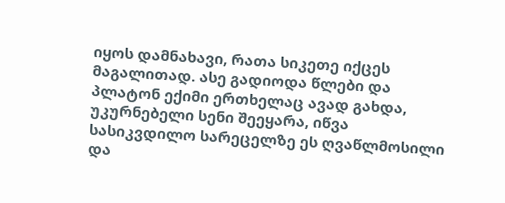იყოს დამნახავი, რათა სიკეთე იქცეს მაგალითად. ასე გადიოდა წლები და პლატონ ექიმი ერთხელაც ავად გახდა, უკურნებელი სენი შეეყარა, იწვა სასიკვდილო სარეცელზე ეს ღვაწლმოსილი და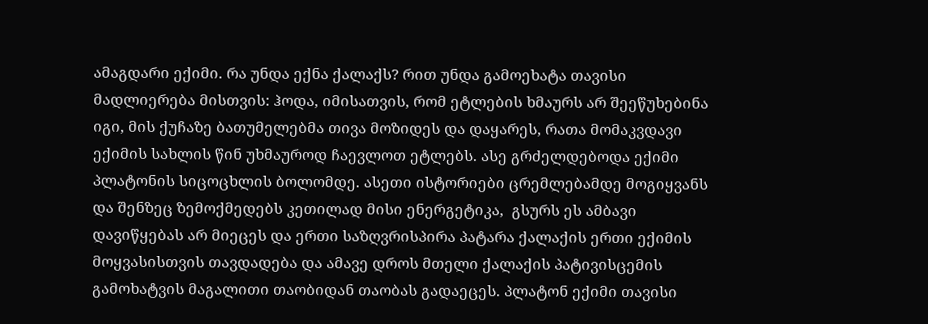ამაგდარი ექიმი. რა უნდა ექნა ქალაქს? რით უნდა გამოეხატა თავისი მადლიერება მისთვის: ჰოდა, იმისათვის, რომ ეტლების ხმაურს არ შეეწუხებინა იგი, მის ქუჩაზე ბათუმელებმა თივა მოზიდეს და დაყარეს, რათა მომაკვდავი ექიმის სახლის წინ უხმაუროდ ჩაევლოთ ეტლებს. ასე გრძელდებოდა ექიმი პლატონის სიცოცხლის ბოლომდე. ასეთი ისტორიები ცრემლებამდე მოგიყვანს და შენზეც ზემოქმედებს კეთილად მისი ენერგეტიკა,  გსურს ეს ამბავი დავიწყებას არ მიეცეს და ერთი საზღვრისპირა პატარა ქალაქის ერთი ექიმის მოყვასისთვის თავდადება და ამავე დროს მთელი ქალაქის პატივისცემის გამოხატვის მაგალითი თაობიდან თაობას გადაეცეს. პლატონ ექიმი თავისი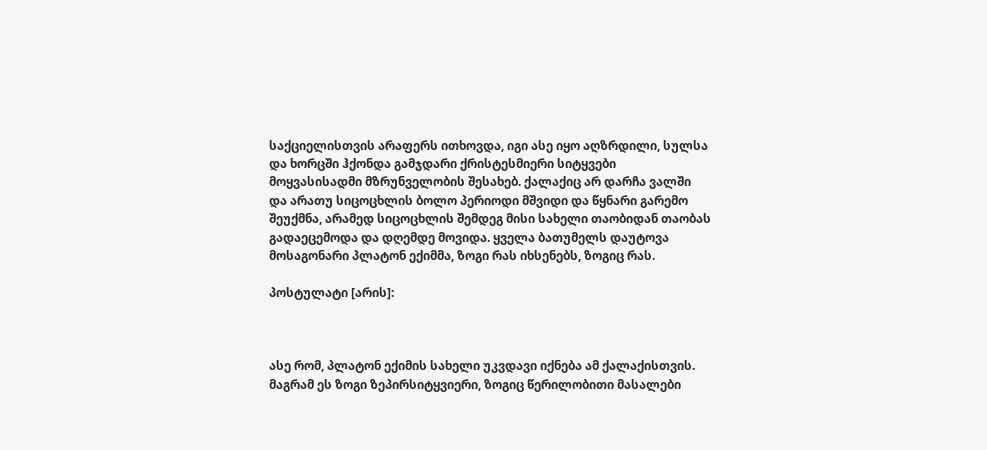საქციელისთვის არაფერს ითხოვდა, იგი ასე იყო აღზრდილი, სულსა და ხორცში ჰქონდა გამჯდარი ქრისტესმიერი სიტყვები მოყვასისადმი მზრუნველობის შესახებ. ქალაქიც არ დარჩა ვალში და არათუ სიცოცხლის ბოლო პერიოდი მშვიდი და წყნარი გარემო შეუქმნა, არამედ სიცოცხლის შემდეგ მისი სახელი თაობიდან თაობას გადაეცემოდა და დღემდე მოვიდა. ყველა ბათუმელს დაუტოვა მოსაგონარი პლატონ ექიმმა, ზოგი რას იხსენებს, ზოგიც რას.

პოსტულატი [არის]:



ასე რომ, პლატონ ექიმის სახელი უკვდავი იქნება ამ ქალაქისთვის. მაგრამ ეს ზოგი ზეპირსიტყვიერი, ზოგიც წერილობითი მასალები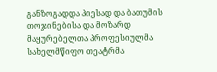განზოგადდა პიესად და ბათუმის თოჯინებისა და მოზარდ მაყურებელთა პროფესიულმა სახელმწიფო თეატრმა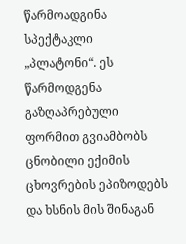წარმოადგინა  სპექტაკლი „პლატონი“. ეს წარმოდგენა გაზღაპრებული ფორმით გვიამბობს ცნობილი ექიმის ცხოვრების ეპიზოდებს და ხსნის მის შინაგან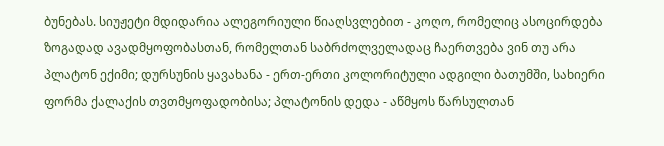ბუნებას. სიუჟეტი მდიდარია ალეგორიული წიაღსვლებით - კოღო, რომელიც ასოცირდება ზოგადად ავადმყოფობასთან, რომელთან საბრძოლველადაც ჩაერთვება ვინ თუ არა პლატონ ექიმი; დურსუნის ყავახანა - ერთ-ერთი კოლორიტული ადგილი ბათუმში, სახიერი ფორმა ქალაქის თვთმყოფადობისა; პლატონის დედა - აწმყოს წარსულთან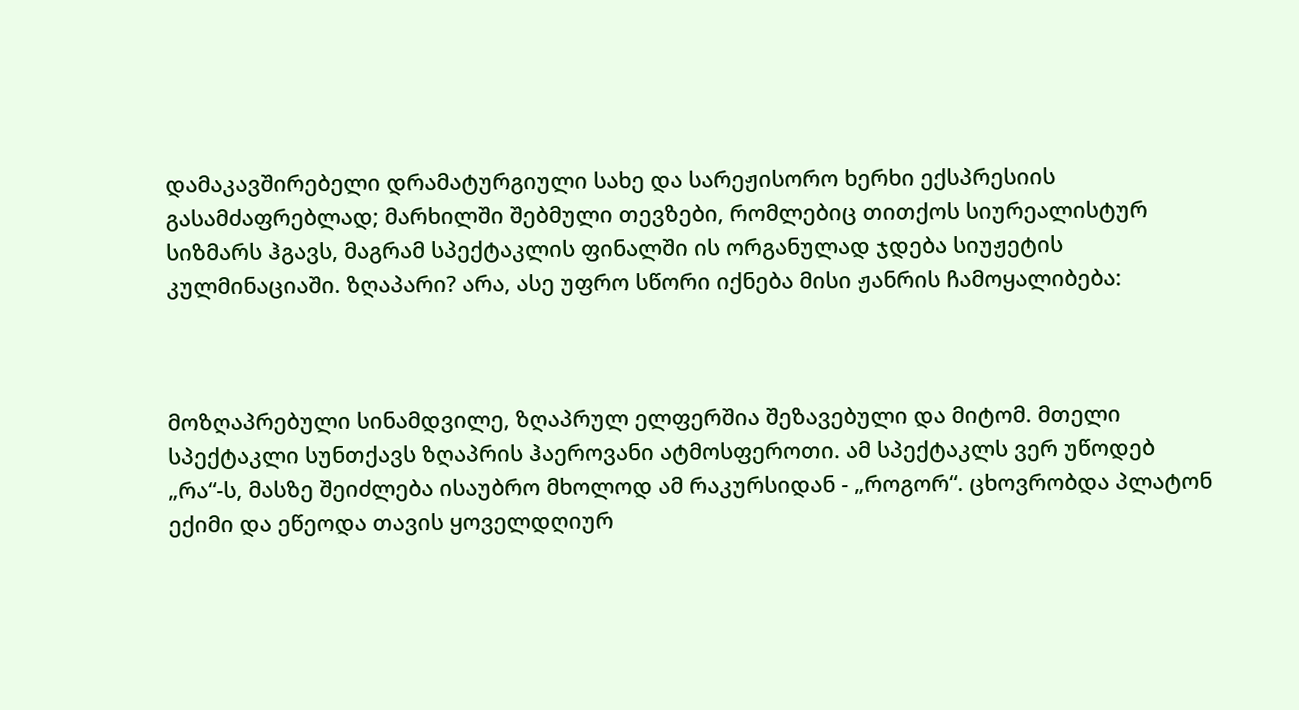დამაკავშირებელი დრამატურგიული სახე და სარეჟისორო ხერხი ექსპრესიის გასამძაფრებლად; მარხილში შებმული თევზები, რომლებიც თითქოს სიურეალისტურ სიზმარს ჰგავს, მაგრამ სპექტაკლის ფინალში ის ორგანულად ჯდება სიუჟეტის კულმინაციაში. ზღაპარი? არა, ასე უფრო სწორი იქნება მისი ჟანრის ჩამოყალიბება:



მოზღაპრებული სინამდვილე, ზღაპრულ ელფერშია შეზავებული და მიტომ. მთელი სპექტაკლი სუნთქავს ზღაპრის ჰაეროვანი ატმოსფეროთი. ამ სპექტაკლს ვერ უწოდებ „რა“-ს, მასზე შეიძლება ისაუბრო მხოლოდ ამ რაკურსიდან - „როგორ“. ცხოვრობდა პლატონ ექიმი და ეწეოდა თავის ყოველდღიურ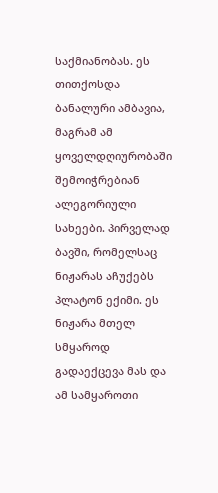საქმიანობას. ეს თითქოსდა ბანალური ამბავია, მაგრამ ამ ყოველდღიურობაში შემოიჭრებიან ალეგორიული სახეები. პირველად ბავში, რომელსაც ნიჟარას აჩუქებს პლატონ ექიმი. ეს ნიჟარა მთელ სმყაროდ გადაექცევა მას და ამ სამყაროთი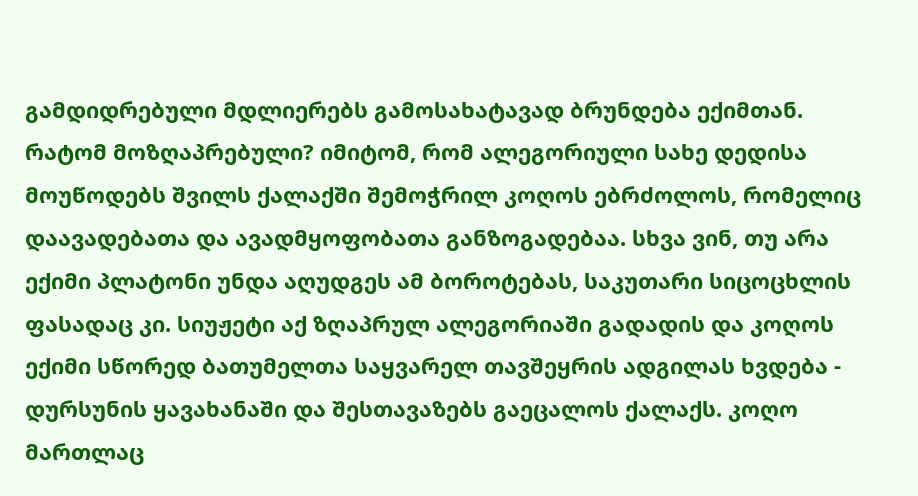გამდიდრებული მდლიერებს გამოსახატავად ბრუნდება ექიმთან. რატომ მოზღაპრებული? იმიტომ, რომ ალეგორიული სახე დედისა მოუწოდებს შვილს ქალაქში შემოჭრილ კოღოს ებრძოლოს, რომელიც დაავადებათა და ავადმყოფობათა განზოგადებაა. სხვა ვინ, თუ არა ექიმი პლატონი უნდა აღუდგეს ამ ბოროტებას, საკუთარი სიცოცხლის ფასადაც კი. სიუჟეტი აქ ზღაპრულ ალეგორიაში გადადის და კოღოს ექიმი სწორედ ბათუმელთა საყვარელ თავშეყრის ადგილას ხვდება - დურსუნის ყავახანაში და შესთავაზებს გაეცალოს ქალაქს. კოღო მართლაც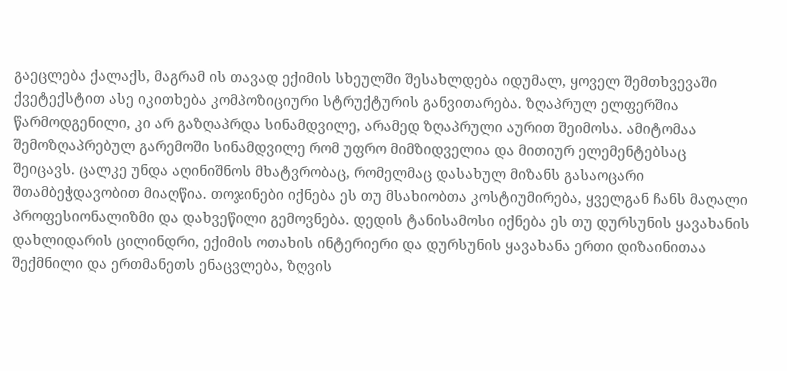გაეცლება ქალაქს, მაგრამ ის თავად ექიმის სხეულში შესახლდება იდუმალ, ყოველ შემთხვევაში ქვეტექსტით ასე იკითხება კომპოზიციური სტრუქტურის განვითარება. ზღაპრულ ელფერშია წარმოდგენილი, კი არ გაზღაპრდა სინამდვილე, არამედ ზღაპრული აურით შეიმოსა. ამიტომაა შემოზღაპრებულ გარემოში სინამდვილე რომ უფრო მიმზიდველია და მითიურ ელემენტებსაც შეიცავს. ცალკე უნდა აღინიშნოს მხატვრობაც, რომელმაც დასახულ მიზანს გასაოცარი შთამბეჭდავობით მიაღწია. თოჯინები იქნება ეს თუ მსახიობთა კოსტიუმირება, ყველგან ჩანს მაღალი პროფესიონალიზმი და დახვეწილი გემოვნება. დედის ტანისამოსი იქნება ეს თუ დურსუნის ყავახანის დახლიდარის ცილინდრი, ექიმის ოთახის ინტერიერი და დურსუნის ყავახანა ერთი დიზაინითაა შექმნილი და ერთმანეთს ენაცვლება, ზღვის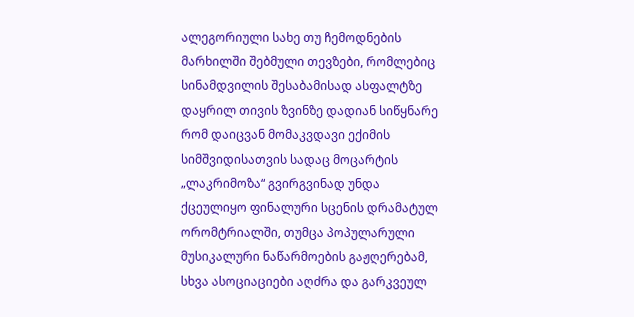ალეგორიული სახე თუ ჩემოდნების მარხილში შებმული თევზები, რომლებიც სინამდვილის შესაბამისად ასფალტზე დაყრილ თივის ზვინზე დადიან სიწყნარე რომ დაიცვან მომაკვდავი ექიმის სიმშვიდისათვის სადაც მოცარტის „ლაკრიმოზა“ გვირგვინად უნდა ქცეულიყო ფინალური სცენის დრამატულ ორომტრიალში, თუმცა პოპულარული მუსიკალური ნაწარმოების გაჟღერებამ, სხვა ასოციაციები აღძრა და გარკვეულ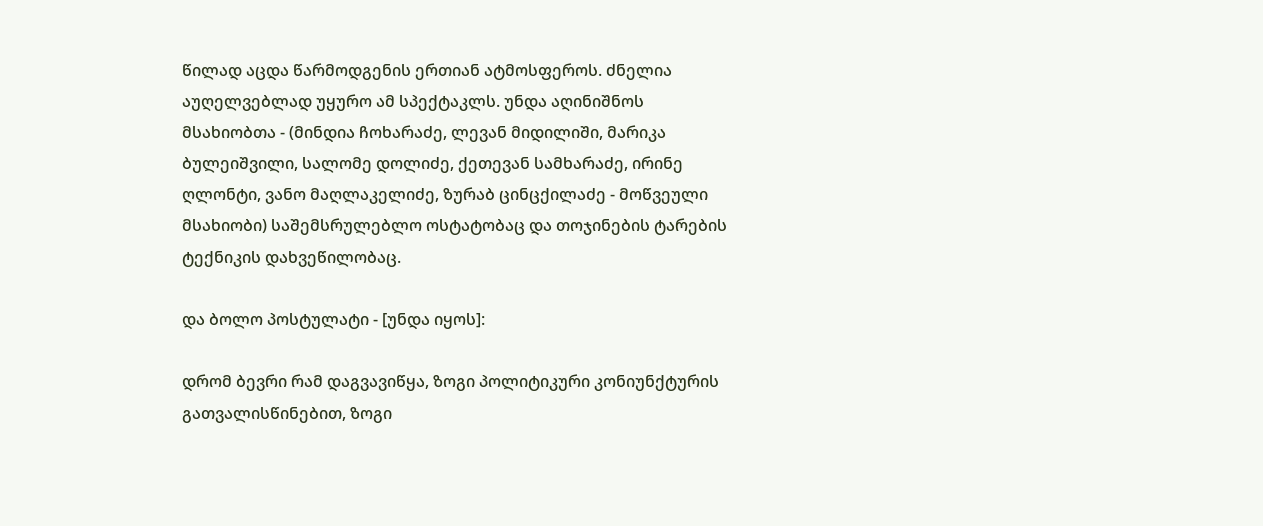წილად აცდა წარმოდგენის ერთიან ატმოსფეროს. ძნელია აუღელვებლად უყურო ამ სპექტაკლს. უნდა აღინიშნოს მსახიობთა - (მინდია ჩოხარაძე, ლევან მიდილიში, მარიკა ბულეიშვილი, სალომე დოლიძე, ქეთევან სამხარაძე, ირინე ღლონტი, ვანო მაღლაკელიძე, ზურაბ ცინცქილაძე - მოწვეული მსახიობი) საშემსრულებლო ოსტატობაც და თოჯინების ტარების ტექნიკის დახვეწილობაც.

და ბოლო პოსტულატი - [უნდა იყოს]:

დრომ ბევრი რამ დაგვავიწყა, ზოგი პოლიტიკური კონიუნქტურის გათვალისწინებით, ზოგი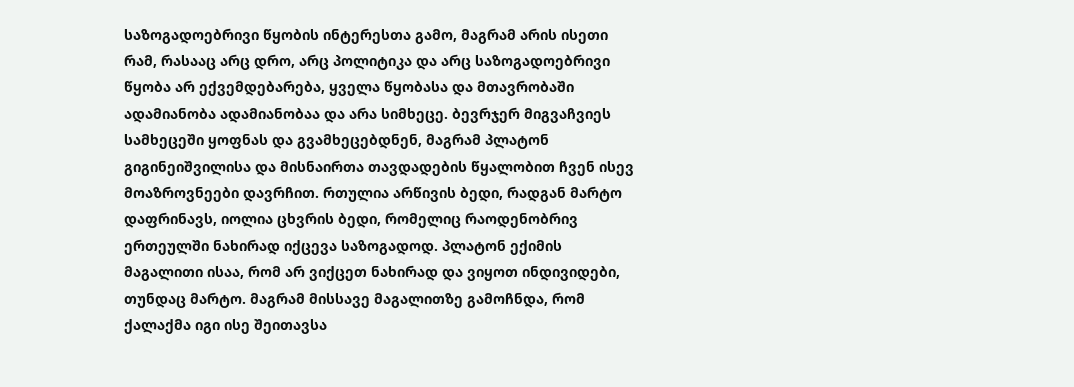საზოგადოებრივი წყობის ინტერესთა გამო, მაგრამ არის ისეთი რამ, რასააც არც დრო, არც პოლიტიკა და არც საზოგადოებრივი წყობა არ ექვემდებარება, ყველა წყობასა და მთავრობაში ადამიანობა ადამიანობაა და არა სიმხეცე. ბევრჯერ მიგვაჩვიეს სამხეცეში ყოფნას და გვამხეცებდნენ, მაგრამ პლატონ გიგინეიშვილისა და მისნაირთა თავდადების წყალობით ჩვენ ისევ მოაზროვნეები დავრჩით. რთულია არწივის ბედი, რადგან მარტო დაფრინავს, იოლია ცხვრის ბედი, რომელიც რაოდენობრივ ერთეულში ნახირად იქცევა საზოგადოდ. პლატონ ექიმის მაგალითი ისაა, რომ არ ვიქცეთ ნახირად და ვიყოთ ინდივიდები, თუნდაც მარტო. მაგრამ მისსავე მაგალითზე გამოჩნდა, რომ ქალაქმა იგი ისე შეითავსა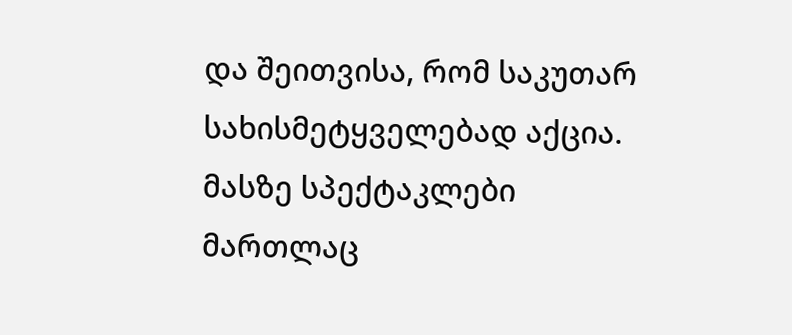და შეითვისა, რომ საკუთარ სახისმეტყველებად აქცია. მასზე სპექტაკლები მართლაც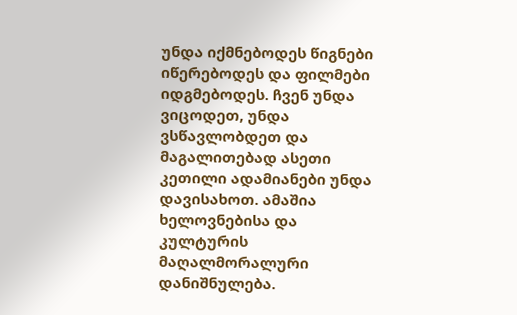უნდა იქმნებოდეს წიგნები იწერებოდეს და ფილმები იდგმებოდეს. ჩვენ უნდა ვიცოდეთ, უნდა ვსწავლობდეთ და მაგალითებად ასეთი კეთილი ადამიანები უნდა დავისახოთ. ამაშია ხელოვნებისა და კულტურის მაღალმორალური დანიშნულება.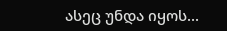ასეც უნდა იყოს...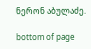ნერონ აბულაძე.

bottom of page